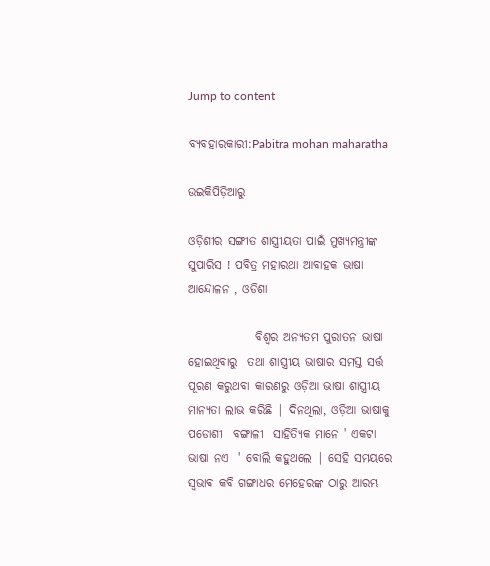Jump to content

ବ୍ୟବହାରକାରୀ:Pabitra mohan maharatha

ଉଇକିପିଡ଼ିଆ‌ରୁ

ଓଡ଼ିଶୀର ସଙ୍ଗୀତ ଶାସ୍ତ୍ରୀୟତା ପାଇଁ ମୁଖ୍ୟମନ୍ତ୍ରୀଙ୍କ ସୁପାରିସ ! ପବିତ୍ର ମହାରଥା ଆବାହକ ଭାଷା ଆନ୍ଦୋଳନ , ଓଡିଶା

              ବିଶ୍ୱର ଅନ୍ୟତମ ପୁରାତନ ଭାଷା ହୋଇଥିବାରୁ  ତଥା ଶାସ୍ତ୍ରୀୟ ଭାଷାର ସମସ୍ତ ସର୍ତ୍ତ ପୂରଣ କରୁଥବା କାରଣରୁ ଓଡ଼ିଆ ଭାଷା ଶାସ୍ତ୍ରୀୟ ମାନ୍ୟତା ଲାଭ କରିଛି | ଦିନଥିଲା, ଓଡ଼ିଆ ଭାଷାକୁ ପଡୋଶୀ  ବଙ୍ଗାଳୀ  ସାହିତ୍ୟିକ ମାନେ ' ଏକଟା ଭାଷା ନଏ  ' ବୋଲି କହୁଥଲେ | ସେହି ସମୟରେ ସ୍ଵଭାଵ କବି ଗଙ୍ଗାଧର ମେହେରଙ୍କ ଠାରୁ ଆରମ୍ଭ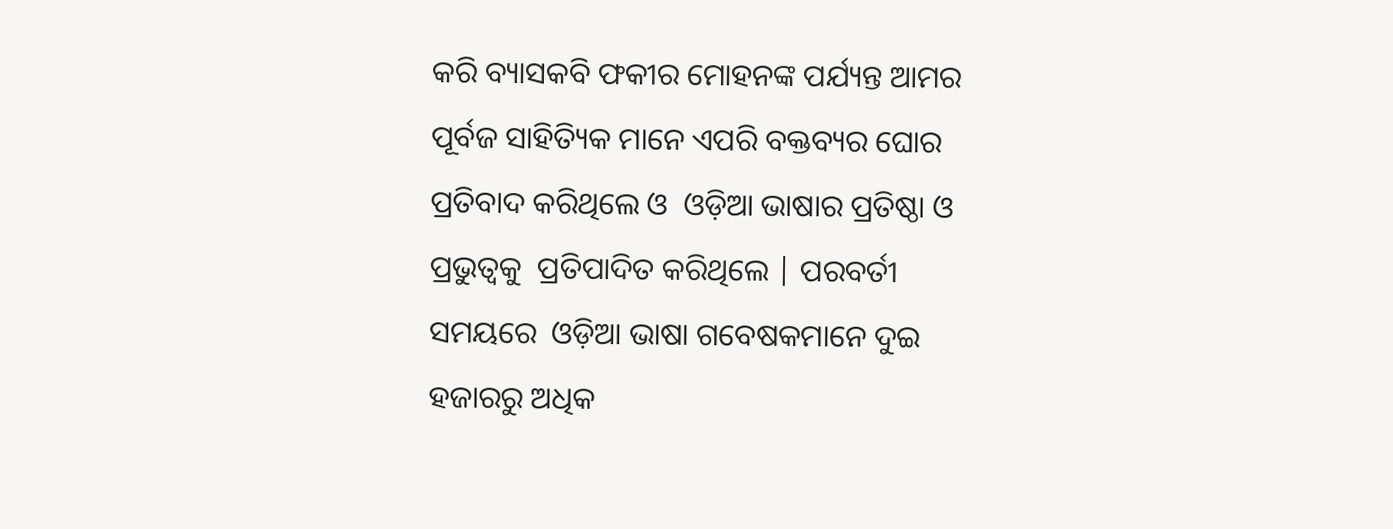କରି ବ୍ୟାସକବି ଫକୀର ମୋହନଙ୍କ ପର୍ଯ୍ୟନ୍ତ ଆମର ପୂର୍ବଜ ସାହିତ୍ୟିକ ମାନେ ଏପରି ବକ୍ତବ୍ୟର ଘୋର ପ୍ରତିବାଦ କରିଥିଲେ ଓ  ଓଡ଼ିଆ ଭାଷାର ପ୍ରତିଷ୍ଠା ଓ ପ୍ରଭୁତ୍ୱକୁ  ପ୍ରତିପାଦିତ କରିଥିଲେ | ପରବର୍ତୀ ସମୟରେ  ଓଡ଼ିଆ ଭାଷା ଗବେଷକମାନେ ଦୁଇ ହଜାରରୁ ଅଧିକ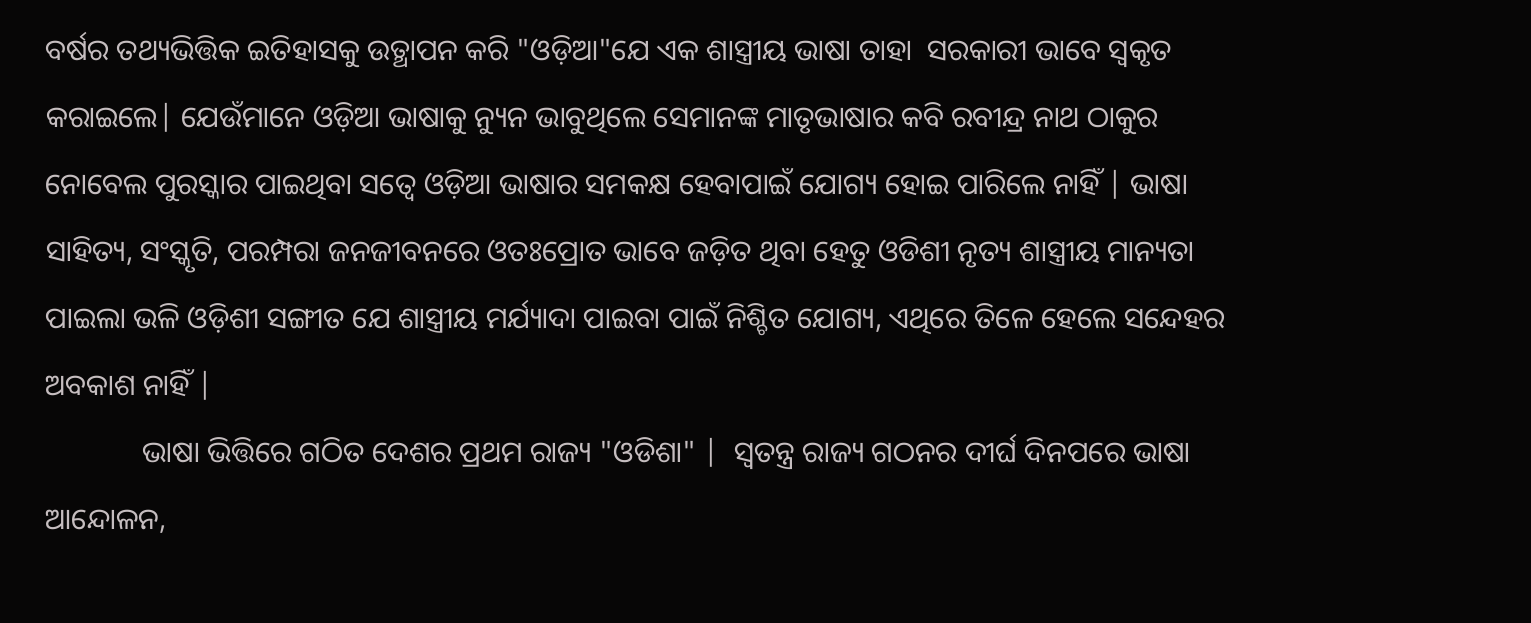ବର୍ଷର ତଥ୍ୟଭିତ୍ତିକ ଇତିହାସକୁ ଉତ୍ଥାପନ କରି "ଓଡ଼ିଆ"ଯେ ଏକ ଶାସ୍ତ୍ରୀୟ ଭାଷା ତାହା  ସରକାରୀ ଭାବେ ସ୍ୱକୃତ କରାଇଲେ| ଯେଉଁମାନେ ଓଡ଼ିଆ ଭାଷାକୁ ନ୍ୟୁନ ଭାବୁଥିଲେ ସେମାନଙ୍କ ମାତୃଭାଷାର କବି ରବୀନ୍ଦ୍ର ନାଥ ଠାକୁର ନୋବେଲ ପୁରସ୍କାର ପାଇଥିବା ସତ୍ୱେ ଓଡ଼ିଆ ଭାଷାର ସମକକ୍ଷ ହେବାପାଇଁ ଯୋଗ୍ୟ ହୋଇ ପାରିଲେ ନାହିଁ | ଭାଷା ସାହିତ୍ୟ, ସଂସ୍କୃତି, ପରମ୍ପରା ଜନଜୀବନରେ ଓତଃପ୍ରୋତ ଭାବେ ଜଡ଼ିତ ଥିବା ହେତୁ ଓଡିଶୀ ନୃତ୍ୟ ଶାସ୍ତ୍ରୀୟ ମାନ୍ୟତା ପାଇଲା ଭଳି ଓଡ଼ିଶୀ ସଙ୍ଗୀତ ଯେ ଶାସ୍ତ୍ରୀୟ ମର୍ଯ୍ୟାଦା ପାଇବା ପାଇଁ ନିଶ୍ଚିତ ଯୋଗ୍ୟ, ଏଥିରେ ତିଳେ ହେଲେ ସନ୍ଦେହର ଅବକାଶ ନାହିଁ |
             ଭାଷା ଭିତ୍ତିରେ ଗଠିତ ଦେଶର ପ୍ରଥମ ରାଜ୍ୟ "ଓଡିଶା" |  ସ୍ୱତନ୍ତ୍ର ରାଜ୍ୟ ଗଠନର ଦୀର୍ଘ ଦିନପରେ ଭାଷା ଆନ୍ଦୋଳନ,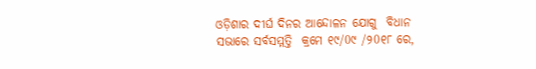ଓଡ଼ିଶାର ଦୀର୍ଘ ଦିନର ଆନ୍ଦୋଳନ ଯୋଗୁ  ବିଧାନ ସଭାରେ ସର୍ବସମ୍ମତ୍ତି  କ୍ରମେ ୧୯/0୯ /୨0୧୮ ରେ,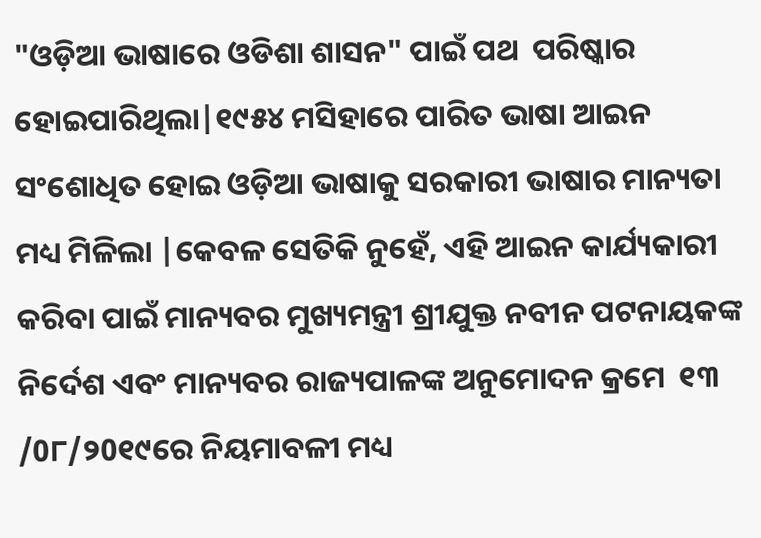"ଓଡ଼ିଆ ଭାଷାରେ ଓଡିଶା ଶାସନ" ପାଇଁ ପଥ  ପରିଷ୍କାର ହୋଇପାରିଥିଲା|୧୯୫୪ ମସିହାରେ ପାରିତ ଭାଷା ଆଇନ ସଂଶୋଧିତ ହୋଇ ଓଡ଼ିଆ ଭାଷାକୁ ସରକାରୀ ଭାଷାର ମାନ୍ୟତା ମଧ୍ୟ ମିଳିଲା |କେବଳ ସେତିକି ନୁହେଁ, ଏହି ଆଇନ କାର୍ଯ୍ୟକାରୀ କରିବା ପାଇଁ ମାନ୍ୟବର ମୁଖ୍ୟମନ୍ତ୍ରୀ ଶ୍ରୀଯୁକ୍ତ ନବୀନ ପଟନାୟକଙ୍କ ନିର୍ଦେଶ ଏବଂ ମାନ୍ୟବର ରାଜ୍ୟପାଳଙ୍କ ଅନୁମୋଦନ କ୍ରମେ  ୧୩ /0୮/୨0୧୯ରେ ନିୟମାବଳୀ ମଧ୍ୟ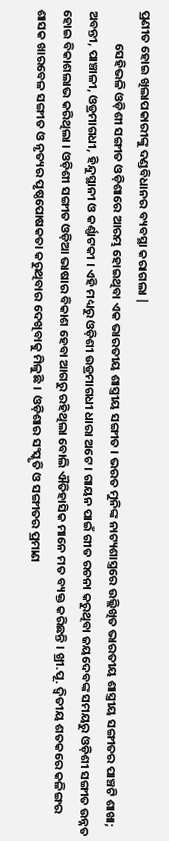ପ୍ରଣୀତ ହୋଇ ଖିଲାପକାରୀଙ୍କୁ ଦଣ୍ଡବିଧାନର ବ୍ୟବସ୍ଥା କରାଗଲା |
            ସେହିଭଳି ଓଡ଼ିଶୀ ସଙ୍ଗୀତ ଓଡ଼ିଶାରେ ଆରମ୍ଭ ହୋଇଥିବା ଏକ ଭାରତୀୟ ଶାସ୍ତ୍ରୀୟ ସଙ୍ଗୀତ । ଭରତ ମୁନିଙ୍କ ନାଟ୍ୟଶାସ୍ତ୍ରରେ ଉଲ୍ଲିଖିତ ଭାରତୀୟ ଶାସ୍ତ୍ରୀୟ ସଙ୍ଗୀତର ପାଞ୍ଚଟି ଶାଖା; ଅବନ୍ତୀ, ପାଞ୍ଚାଳୀ, ଓଡ୍ରମାଗଧୀ, ହିନ୍ଦୁସ୍ଥାନୀ ଓ କର୍ଣ୍ଣାଟକୀ । ଏହି ମଧ୍ୟରୁ ଓଡ଼ିଶୀ ଉଡ୍ରମାଗଧୀ ଧାରା ଅଟେ । ଗାୟନ ପାଇଁ ଗୀତ ରଚନା କରୁଥିବା ଜୟଦେବଙ୍କ ସମୟରୁ ଓଡ଼ିଶୀ ସଙ୍ଗୀତ ଉନ୍ନତ ହୋଇ ବିକାଶଲାଭ କରିଥିଲା । ଓଡ଼ିଶୀ ସଙ୍ଗୀତ ଓଡ଼ିଆ ଭାଷାର ବିକାଶ ହେବା ଆଗରୁ ରହିଥିଲା ବୋଲି ଐତିହାସିକ ମାନେ ମତ ବ୍ୟକ୍ତ କରିଛନ୍ତି । ଖ୍ରୀ.ପୂ. ଦ୍ୱିତୀୟ ଶତକରେ କଳିଙ୍ଗର ଶାସକ ଖାରବେଳ ସଙ୍ଗୀତ ଓ ନୃତ୍ୟର ପୃଷ୍ଠପୋଷକତା କରୁଥିବାର ଦେଖିବାକୁ ମିଳୁଛି ।  ଓଡ଼ିଶାର ସଂସ୍କୃତି ଓ ସଙ୍ଗୀତର ପ୍ରମାଣ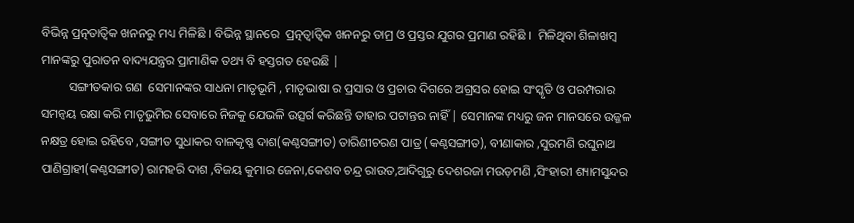ବିଭିନ୍ନ ପ୍ରତ୍ନତାତ୍ୱିକ ଖନନରୁ ମଧ୍ୟ ମିଳିଛି । ବିଭିନ୍ନ ସ୍ଥାନରେ  ପ୍ରତ୍ନତ୍ୱାତ୍ଵିକ ଖନନରୁ ତାମ୍ର ଓ ପ୍ରସ୍ତର ଯୁଗର ପ୍ରମାଣ ରହିଛି ।  ମିଳିଥିବା ଶିଳାଖମ୍ବ ମାନଙ୍କରୁ ପୁରାତନ ବାଦ୍ୟଯନ୍ତ୍ରର ପ୍ରାମାଣିକ ତଥ୍ୟ ବି ହସ୍ତଗତ ହେଉଛି |
         ସଙ୍ଗୀତକାର ଗଣ  ସେମାନଙ୍କର ସାଧନା ମାତୃଭୂମି , ମାତୃଭାଷା ର ପ୍ରସାର ଓ ପ୍ରଚାର ଦିଗରେ ଅଗ୍ରସର ହୋଇ ସଂସ୍କୃତି ଓ ପରମ୍ପରାର ସମନ୍ୱୟ ରକ୍ଷା କରି ମାତୃଭୁମିର ସେବାରେ ନିଜକୁ ଯେଭଳି ଉତ୍ସର୍ଗ କରିଛନ୍ତି ତାହାର ପଟାନ୍ତର ନାହିଁ | ସେମାନଙ୍କ ମଧ୍ୟରୁ ଜନ ମାନସରେ ଉଜ୍ଜଳ ନକ୍ଷତ୍ର ହୋଇ ରହିବେ ,ସଙ୍ଗୀତ ସୁଧାକର ବାଳକୃଷ୍ଣ ଦାଶ(କଣ୍ଠସଙ୍ଗୀତ) ତାରିଣୀଚରଣ ପାତ୍ର (କଣ୍ଠସଙ୍ଗୀତ), ବୀଣାକାର ,ସୁରମଣି ରଘୁନାଥ ପାଣିଗ୍ରାହୀ(କଣ୍ଠସଙ୍ଗୀତ) ରାମହରି ଦାଶ ,ବିଜୟ କୁମାର ଜେନା,କେଶବ ଚନ୍ଦ୍ର ରାଉତ,ଆଦିଗୁରୁ ଦେଶରଜା ମଉଡ଼ମଣି ,ସିଂହାରୀ ଶ୍ୟାମସୁନ୍ଦର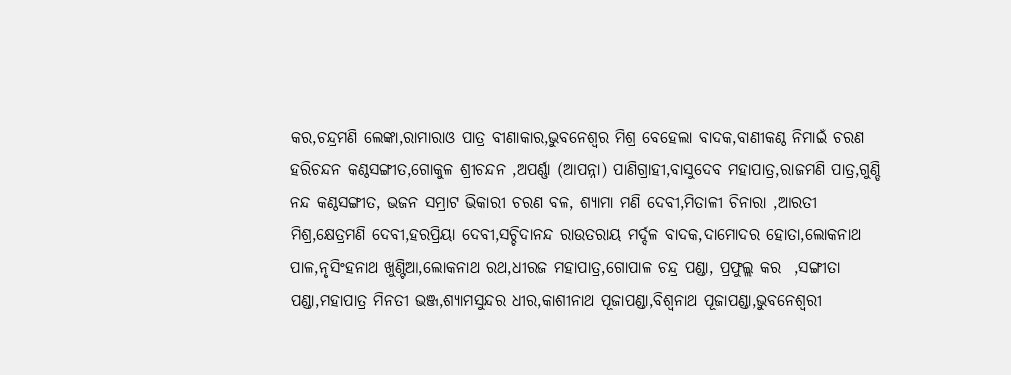କର,ଚନ୍ଦ୍ରମଣି ଲେଙ୍କା,ରାମାରାଓ ପାତ୍ର ବୀଣାକାର,ଭୁବନେଶ୍ୱର ମିଶ୍ର ବେହେଲା ବାଦକ,ବାଣୀକଣ୍ଠ ନିମାଇଁ ଚରଣ ହରିଚନ୍ଦନ କଣ୍ଠସଙ୍ଗୀତ,ଗୋକୁଳ ଶ୍ରୀଚନ୍ଦନ ,ଅପର୍ଣ୍ଣା (ଆପନ୍ନା) ପାଣିଗ୍ରାହୀ,ବାସୁଦେବ ମହାପାତ୍ର,ରାଜମଣି ପାତ୍ର,ଗୁଣ୍ଡି ନନ୍ଦ କଣ୍ଠସଙ୍ଗୀତ, ଭଜନ ସମ୍ରାଟ ଭିକାରୀ ଚରଣ ବଳ, ଶ୍ୟାମା ମଣି ଦେବୀ,ମିତାଳୀ ଚିନାରା ,ଆରତୀ ମିଶ୍ର,କ୍ଷେତ୍ରମଣି ଦେବୀ,ହରପ୍ରିୟା ଦେବୀ,ସଚ୍ଚିଦାନନ୍ଦ ରାଉତରାୟ ମର୍ଦ୍ଦଳ ବାଦକ,ଦାମୋଦର ହୋତା,ଲୋକନାଥ ପାଳ,ନୃସିଂହନାଥ ଖୁଣ୍ଟିଆ,ଲୋକନାଥ ରଥ,ଧୀରଜ ମହାପାତ୍ର,ଗୋପାଳ ଚନ୍ଦ୍ର ପଣ୍ଡା, ପ୍ରଫୁଲ୍ଲ କର  ,ସଙ୍ଗୀତା ପଣ୍ଡା,ମହାପାତ୍ର ମିନତୀ ଭଞ୍ଜ,ଶ୍ୟାମସୁନ୍ଦର ଧୀର,କାଶୀନାଥ ପୂଜାପଣ୍ଡା,ବିଶ୍ୱନାଥ ପୂଜାପଣ୍ଡା,ଭୁବନେଶ୍ୱରୀ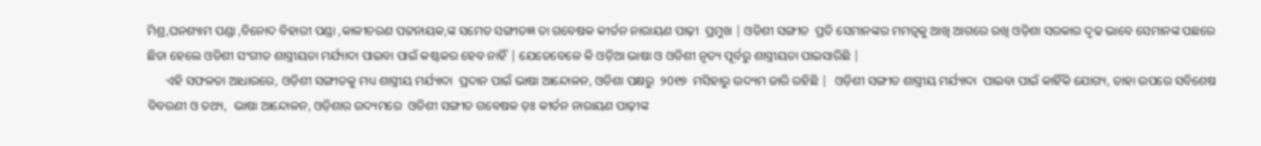ମିଶ୍ର,ଘନଶ୍ୟାମ ପଣ୍ଡା ,ବିନୋଦ ବିହାରୀ ପଣ୍ଡା ,କାଳୀଚରଣ ପଟ୍ଟନାୟକ,ଙ୍କ ସମେତ ସଙ୍ଗୀତଜ୍ଞ ତା ଗବେଷକ କୀର୍ତନ ନାରାୟଣ ପାଢ଼ୀ  ପ୍ରମୁଖ | ଓଡିଶୀ ସଙ୍ଗୀତ  ପ୍ରତି ସେମାନଙ୍କର ମମତ୍ୱକୁ ଆଖି ଆଗରେ ରଖି ଓଡ଼ିଶା ସରକାର ଦୃଢ ଭାବେ ସେମାନଙ୍କ ପଛରେ ଛିଡା ହେଲେ ଓଡିଶୀ ସଂଗୀତ ଶାସ୍ତ୍ରୀୟତା ମର୍ଯ୍ୟାଦା ପାଇବା ପାଇଁ କଷ୍ଟକର ହେବ ନାହିଁ | ଯେତେବେଳେ କି ଓଡ଼ିଆ ଭାଷା ଓ ଓଡିଶୀ ନୃତ୍ୟ ପୂର୍ବରୁ ଶାସ୍ତ୍ରୀୟତା ପାଇସାରିଛି |
      ଏହି ସଫଳତା ଆଧାରରେ, ଓଡ଼ିଶୀ ସଙ୍ଗୀତକୁ ମଧ୍ୟ ଶାସ୍ତ୍ରୀୟ ମର୍ଯ୍ୟାଦା  ପ୍ରଦାନ ପାଇଁ ଭାଷା ଆନ୍ଦୋଳନ, ଓଡିଶା ପକ୍ଷରୁ  ୨0୧୭  ମସିହାରୁ ଉଦ୍ୟମ ଜାରି ରହିଛି |  ଓଡ଼ିଶୀ ସଙ୍ଗୀତ ଶାସ୍ତ୍ରୀୟ ମର୍ଯ୍ୟାଦା  ପାଇବା ପାଇଁ କାହିଁକି ଯୋଗ୍ୟ, ତାହା ଉପରେ ସବିଶେଷ ବିବରଣୀ ଓ ତଥ୍ୟ,  ଭାଷା ଆନ୍ଦୋଳନ, ଓଡ଼ିଶାର ଉଦ୍ୟମରେ  ଓଡିଶୀ ସଙ୍ଗୀତ ଗବେଷକ ଡ଼ଃ କୀର୍ତନ ନାରାୟଣ ପାଢ଼ୀଙ୍କ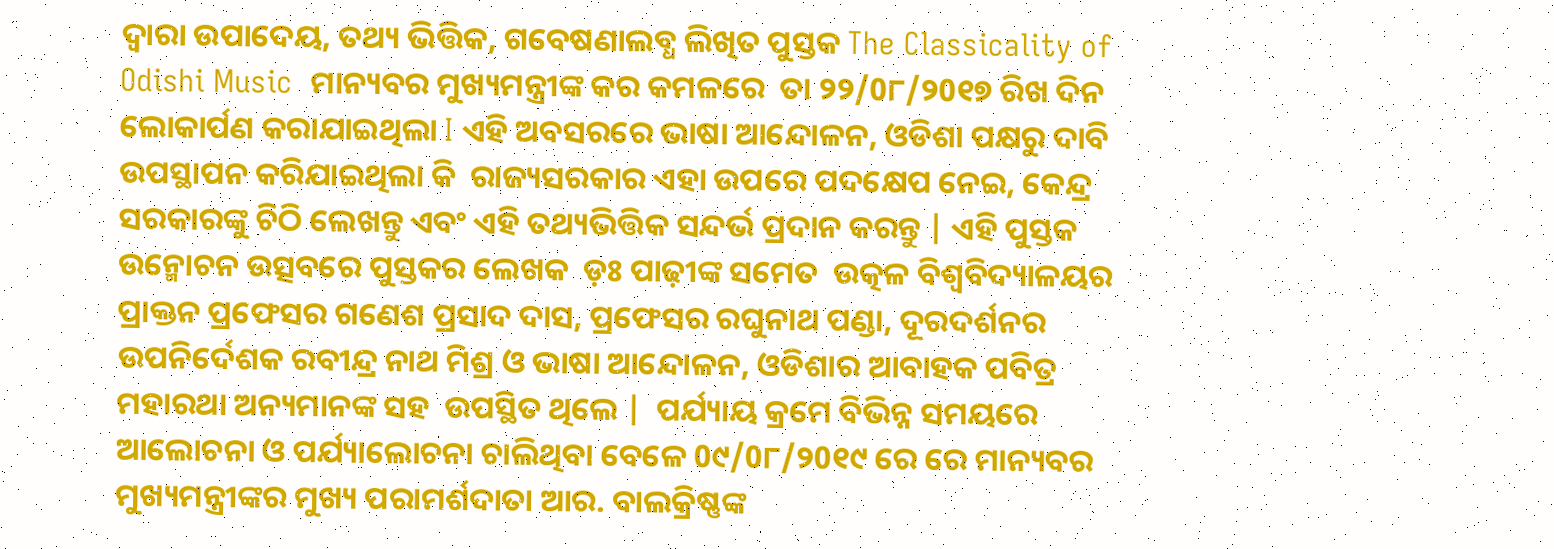ଦ୍ୱାରା ଉପାଦେୟ, ତଥ୍ୟ ଭିତ୍ତିକ, ଗବେଷଣାଲବ୍ଧ ଲିଖିତ ପୁସ୍ତକ The Classicality of Odishi Music  ମାନ୍ୟବର ମୁଖ୍ୟମନ୍ତ୍ରୀଙ୍କ କର କମଳରେ  ତା ୨୨/0୮/୨0୧୭ ରିଖ ଦିନ ଲୋକାର୍ପଣ କରାଯାଇଥିଲା I ଏହି ଅବସରରେ ଭାଷା ଆନ୍ଦୋଳନ, ଓଡିଶା ପକ୍ଷରୁ ଦାବି ଉପସ୍ଥାପନ କରିଯାଇଥିଲା କି  ରାଜ୍ୟସରକାର ଏହା ଉପରେ ପଦକ୍ଷେପ ନେଇ, କେନ୍ଦ୍ର ସରକାରଙ୍କୁ ଚିଠି ଲେଖନ୍ତୁ ଏବଂ ଏହି ତଥ୍ୟଭିତ୍ତିକ ସନ୍ଦର୍ଭ ପ୍ରଦାନ କରନ୍ତୁ | ଏହି ପୁସ୍ତକ ଉନ୍ମୋଚନ ଉତ୍ସବରେ ପୁସ୍ତକର ଲେଖକ  ଡ଼ଃ ପାଢ଼ୀଙ୍କ ସମେତ  ଉତ୍କଳ ବିଶ୍ୱବିଦ୍ୟାଳୟର ପ୍ରାକ୍ତନ ପ୍ରଫେସର ଗଣେଶ ପ୍ରସାଦ ଦାସ, ପ୍ରଫେସର ରଘୁନାଥ ପଣ୍ଡା, ଦୂରଦର୍ଶନର ଉପନିର୍ଦେଶକ ରବୀନ୍ଦ୍ର ନାଥ ମିଶ୍ର ଓ ଭାଷା ଆନ୍ଦୋଳନ, ଓଡିଶାର ଆବାହକ ପବିତ୍ର ମହାରଥା ଅନ୍ୟମାନଙ୍କ ସହ  ଉପସ୍ଥିତ ଥିଲେ |  ପର୍ଯ୍ୟାୟ କ୍ରମେ ବିଭିନ୍ନ ସମୟରେ ଆଲୋଚନା ଓ ପର୍ଯ୍ୟାଲୋଚନା ଚାଲିଥିବା ବେଳେ 0୯/0୮/୨0୧୯ ରେ ରେ ମାନ୍ୟବର ମୁଖ୍ୟମନ୍ତ୍ରୀଙ୍କର ମୁଖ୍ୟ ପରାମର୍ଶଦାତା ଆର. ବାଲକ୍ରିଷ୍ଣଙ୍କ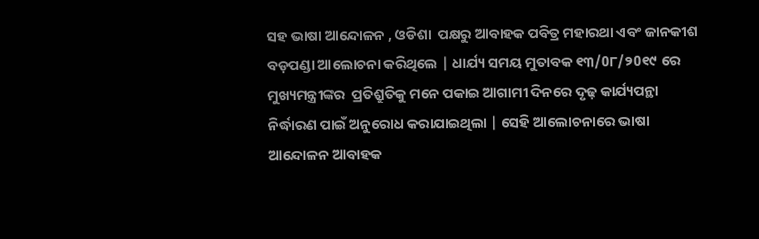ସହ ଭାଷା ଆନ୍ଦୋଳନ , ଓଡିଶା  ପକ୍ଷରୁ ଆବାହକ ପବିତ୍ର ମହାରଥା ଏବଂ ଜାନକୀଶ  ବଡ଼ପଣ୍ଡା ଆଲୋଚନା କରିଥିଲେ | ଧାର୍ଯ୍ୟ ସମୟ ମୁତାବକ ୧୩/0୮/୨0୧୯ ରେ  ମୁଖ୍ୟମନ୍ତ୍ରୀଙ୍କର  ପ୍ରତିଶ୍ରୁତିକୁ ମନେ ପକାଇ ଆଗାମୀ ଦିନରେ ଦୃଢ଼ କାର୍ଯ୍ୟପନ୍ଥା ନିର୍ଦ୍ଧାରଣ ପାଇଁ ଅନୁରୋଧ କରାଯାଇଥିଲା | ସେହି ଆଲୋଚନାରେ ଭାଷା ଆନ୍ଦୋଳନ ଆବାହକ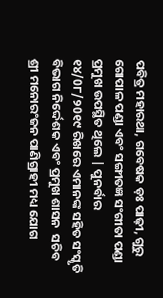ପବିତ୍ର ମହାରଥା, ଗବେଷକ ଡ଼ଃ ପାଢ଼ୀ, ଗୁରୁ ଗୋପାଳ ପଣ୍ଡା ଏବଂ ସଙ୍ଗୀତଜ୍ଞ ସଂଗୀତା ପଣ୍ଡା ପ୍ରମୁଖ ଉପସ୍ଥିତ ଥିଲେ | ପୁନର୍ବାର ୧୪/0୮/୨0୧୯ ରିଖରେ ଏମାନଙ୍କ ସହିତ ସଂସ୍କୃତି ବିଭାଗ ନିର୍ଦ୍ଦେଶକ ଏବଂ ପ୍ରମୁଖ ଶାସନ  ସଚିବ  ଶ୍ରୀ ମନୋରଂଜନ ପାଣିଗ୍ରାହୀ ମଧ୍ୟ ଯୋଗ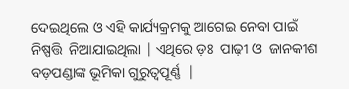ଦେଇଥିଲେ ଓ ଏହି କାର୍ଯ୍ୟକ୍ରମକୁ ଆଗେଇ ନେବା ପାଇଁ ନିଷ୍ପତ୍ତି  ନିଆଯାଇଥିଲା | ଏଥିରେ ଡ଼ଃ  ପାଢ଼ୀ ଓ  ଜାନକୀଶ ବଡ଼ପଣ୍ଡାଙ୍କ ଭୂମିକା ଗୁରୁତ୍ୱପୂର୍ଣ୍ଣ  |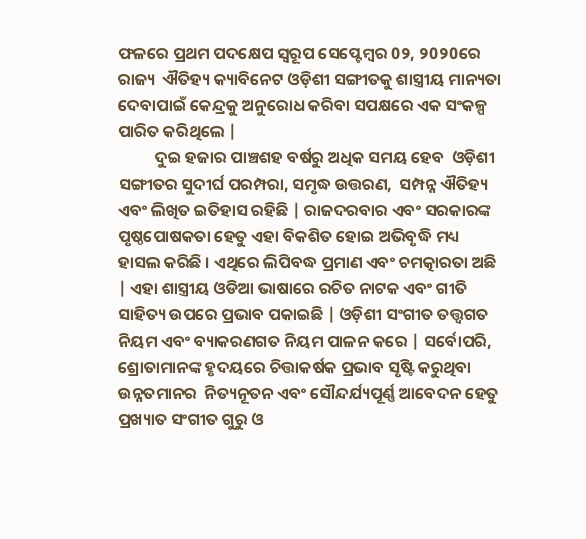ଫଳରେ ପ୍ରଥମ ପଦକ୍ଷେପ ସ୍ୱରୂପ ସେପ୍ଟେମ୍ବର 0୨, ୨0୨0ରେ ରାଜ୍ୟ  ଐତିହ୍ୟ କ୍ୟାବିନେଟ ଓଡ଼ିଶୀ ସଙ୍ଗୀତକୁ ଶାସ୍ତ୍ରୀୟ ମାନ୍ୟତା ଦେବାପାଇଁ କେନ୍ଦ୍ରକୁ ଅନୁରୋଧ କରିବା ସପକ୍ଷରେ ଏକ ସଂକଳ୍ପ ପାରିତ କରିଥିଲେ |
          ଦୁଇ ହଜାର ପାଞ୍ଚଶହ ବର୍ଷରୁ ଅଧିକ ସମୟ ହେବ  ଓଡ଼ିଶୀ ସଙ୍ଗୀତର ସୁଦୀର୍ଘ ପରମ୍ପରା, ସମୃଦ୍ଧ ଉତ୍ତରଣ,  ସମ୍ପନ୍ନ ଐତିହ୍ୟ ଏବଂ ଲିଖିତ ଇତିହାସ ରହିଛି | ରାଜଦରବାର ଏବଂ ସରକାରଙ୍କ ପୃଷ୍ଠପୋଷକତା ହେତୁ ଏହା ବିକଶିତ ହୋଇ ଅଭିବୃଦ୍ଧି ମଧ୍ୟ ହାସଲ କରିଛି । ଏଥିରେ ଲିପିବଦ୍ଧ ପ୍ରମାଣ ଏବଂ ଚମତ୍କାରତା ଅଛି | ଏହା ଶାସ୍ତ୍ରୀୟ ଓଡିଆ ଭାଷାରେ ରଚିତ ନାଟକ ଏବଂ ଗୀତି  ସାହିତ୍ୟ ଉପରେ ପ୍ରଭାବ ପକାଇଛି | ଓଡ଼ିଶୀ ସଂଗୀତ ତତ୍ତ୍ୱଗତ ନିୟମ ଏବଂ ବ୍ୟାକରଣଗତ ନିୟମ ପାଳନ କରେ | ସର୍ବୋପରି, ଶ୍ରୋତାମାନଙ୍କ ହୃଦୟରେ ଚିତ୍ତାକର୍ଷକ ପ୍ରଭାବ ସୃଷ୍ଟି କରୁଥିବା ଉନ୍ନତମାନର  ନିତ୍ୟନୂତନ ଏବଂ ସୌନ୍ଦର୍ଯ୍ୟପୂର୍ଣ୍ଣ ଆବେଦନ ହେତୁ ପ୍ରଖ୍ୟାତ ସଂଗୀତ ଗୁରୁ ଓ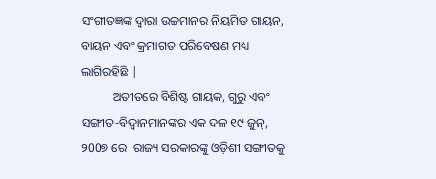ସଂଗୀତଜ୍ଞଙ୍କ ଦ୍ୱାରା ଉଚ୍ଚମାନର ନିୟମିତ ଗାୟନ, ବାୟନ ଏବଂ କ୍ରମାଗତ ପରିବେଷଣ ମଧ୍ୟ ଲାଗିରହିଛି |
          ଅତୀତରେ ବିଶିଷ୍ଟ ଗାୟକ, ଗୁରୁ ଏବଂ ସଙ୍ଗୀତ-ବିଦ୍ୱାନମାନଙ୍କର ଏକ ଦଳ ୧୯ ଜୁନ୍, ୨00୭ ରେ  ରାଜ୍ୟ ସରକାରଙ୍କୁ ଓଡ଼ିଶୀ ସଙ୍ଗୀତକୁ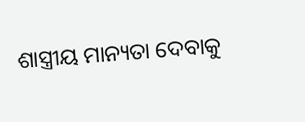ଶାସ୍ତ୍ରୀୟ ମାନ୍ୟତା ଦେବାକୁ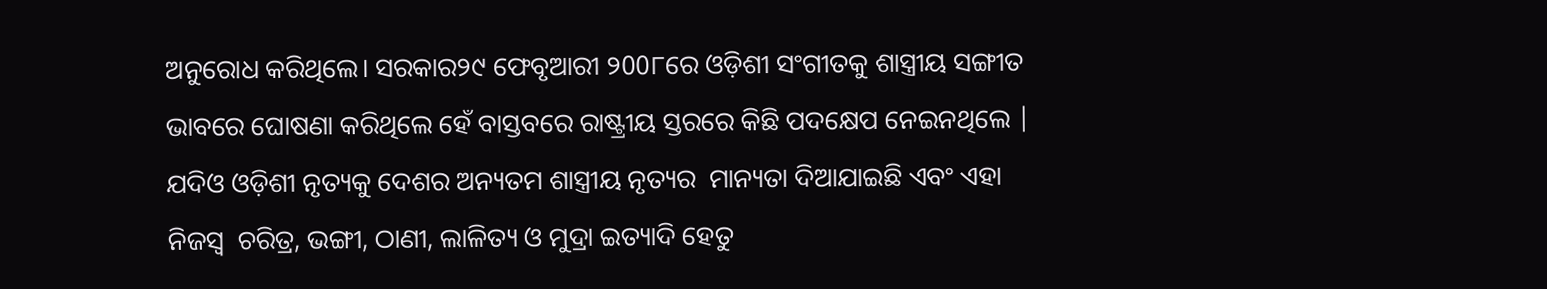ଅନୁରୋଧ କରିଥିଲେ। ସରକାର୨୯ ଫେବୃଆରୀ ୨00୮ରେ ଓଡ଼ିଶୀ ସଂଗୀତକୁ ଶାସ୍ତ୍ରୀୟ ସଙ୍ଗୀତ ଭାବରେ ଘୋଷଣା କରିଥିଲେ ହେଁ ବାସ୍ତବରେ ରାଷ୍ଟ୍ରୀୟ ସ୍ତରରେ କିଛି ପଦକ୍ଷେପ ନେଇନଥିଲେ | ଯଦିଓ ଓଡ଼ିଶୀ ନୃତ୍ୟକୁ ଦେଶର ଅନ୍ୟତମ ଶାସ୍ତ୍ରୀୟ ନୃତ୍ୟର  ମାନ୍ୟତା ଦିଆଯାଇଛି ଏବଂ ଏହା ନିଜସ୍ୱ  ଚରିତ୍ର, ଭଙ୍ଗୀ, ଠାଣୀ, ଲାଳିତ୍ୟ ଓ ମୁଦ୍ରା ଇତ୍ୟାଦି ହେତୁ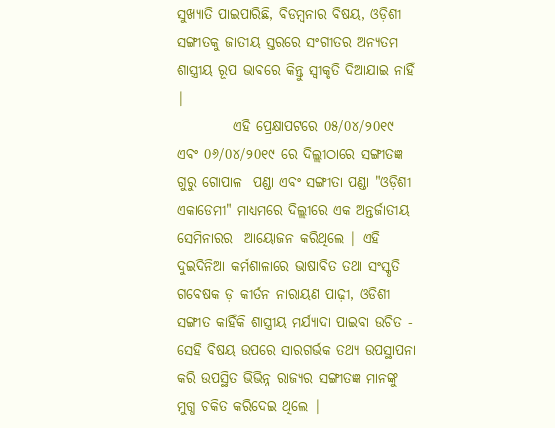ସୁଖ୍ୟାତି ପାଇପାରିଛି, ବିଡମ୍ବନାର ବିଷୟ, ଓଡ଼ିଶୀ ସଙ୍ଗୀତକୁ ଜାତୀୟ ସ୍ତରରେ ସଂଗୀତର ଅନ୍ୟତମ ଶାସ୍ତ୍ରୀୟ ରୂପ ଭାବରେ କିନ୍ତୁ ସ୍ୱୀକୃତି ଦିଆଯାଇ ନାହିଁ |
          ଏହି ପ୍ରେକ୍ଷାପଟରେ 0୫/0୪/୨0୧୯  ଏବଂ 0୬/0୪/୨0୧୯ ରେ ଦିଲ୍ଲୀଠାରେ ସଙ୍ଗୀତଜ୍ଞ ଗୁରୁ ଗୋପାଳ  ପଣ୍ଡା ଏବଂ ସଙ୍ଗୀତା ପଣ୍ଡା "ଓଡ଼ିଶୀ ଏକାଡେମୀ" ମାଧ୍ୟମରେ ଦିଲ୍ଲୀରେ ଏକ ଅନ୍ତର୍ଜାତୀୟ ସେମିନାରର  ଆୟୋଜନ କରିଥିଲେ | ଏହି ଦୁଇଦିନିଆ କର୍ମଶାଳାରେ ଭାଷାବିତ ତଥା ସଂସ୍କୃତି ଗବେଷକ ଡ଼ କୀର୍ତନ ନାରାୟଣ ପାଢ଼ୀ, ଓଡିଶୀ ସଙ୍ଗୀତ କାହିଁକି ଶାସ୍ତ୍ରୀୟ ମର୍ଯ୍ୟାଦା ପାଇବା ଉଚିତ - ସେହି ବିଷୟ ଉପରେ ସାରଗର୍ଭକ ତଥ୍ୟ ଉପସ୍ଥାପନା କରି ଉପସ୍ଥିତ ଭିଭିନ୍ନ ରାଜ୍ୟର ସଙ୍ଗୀତଜ୍ଞ ମାନଙ୍କୁ  ମୁଗ୍ଧ ଚକିତ କରିଦେଇ ଥିଲେ |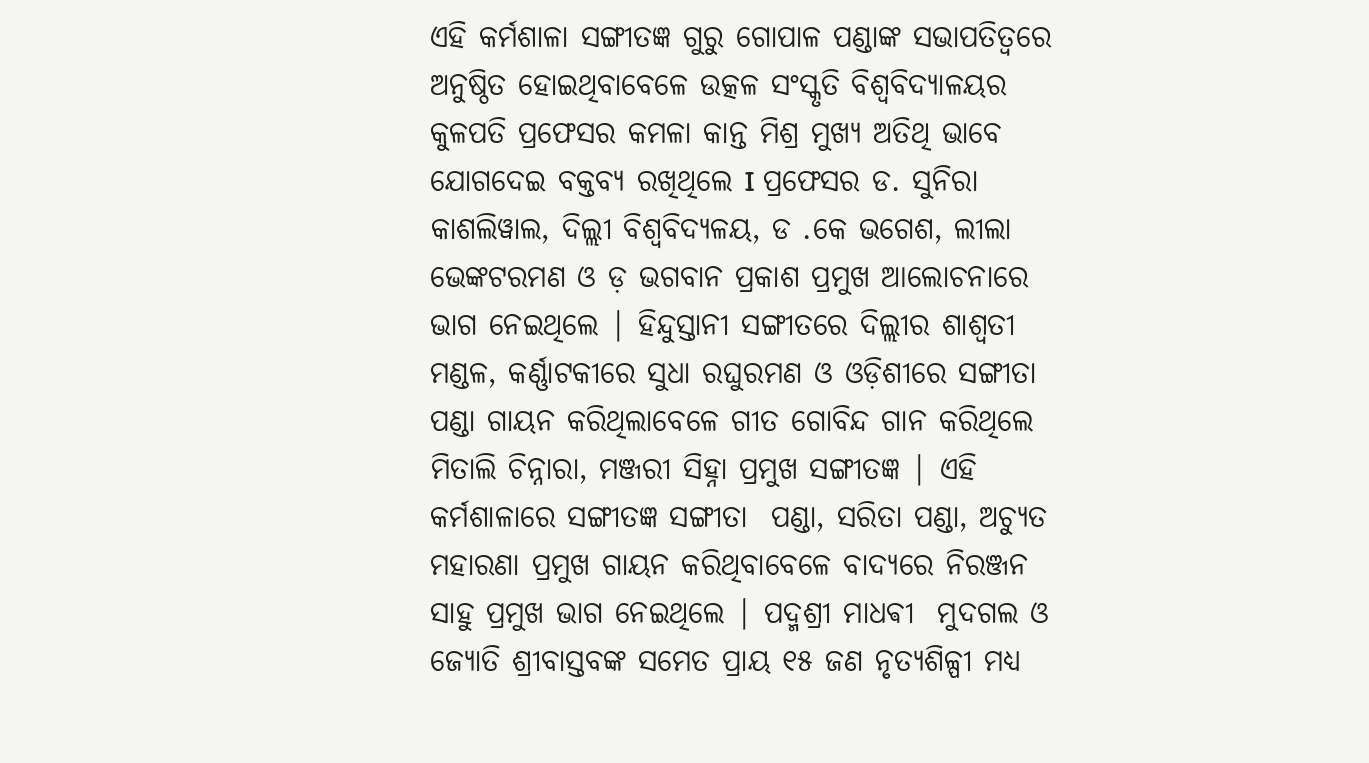ଏହି କର୍ମଶାଳା ସଙ୍ଗୀତଜ୍ଞ ଗୁରୁ ଗୋପାଳ ପଣ୍ଡାଙ୍କ ସଭାପତିତ୍ୱରେ ଅନୁଷ୍ଠିତ ହୋଇଥିବାବେଳେ ଉତ୍କଳ ସଂସ୍କୃତି ବିଶ୍ୱବିଦ୍ୟାଳୟର କୁଳପତି ପ୍ରଫେସର କମଳା କାନ୍ତ ମିଶ୍ର ମୁଖ୍ୟ ଅତିଥି ଭାବେ ଯୋଗଦେଇ ବକ୍ତବ୍ୟ ରଖିଥିଲେ I ପ୍ରଫେସର ଡ. ସୁନିରା କାଶଲିୱାଲ, ଦିଲ୍ଲୀ ବିଶ୍ଵବିଦ୍ୟଳୟ, ଡ .କେ ଭଗେଶ, ଲୀଲା ଭେଙ୍କଟରମଣ ଓ ଡ଼ ଭଗବାନ ପ୍ରକାଶ ପ୍ରମୁଖ ଆଲୋଚନାରେ ଭାଗ ନେଇଥିଲେ | ହିନ୍ଦୁସ୍ତାନୀ ସଙ୍ଗୀତରେ ଦିଲ୍ଲୀର ଶାଶ୍ଵତୀ ମଣ୍ଡଳ, କର୍ଣ୍ଣାଟକୀରେ ସୁଧା ରଘୁରମଣ ଓ ଓଡ଼ିଶୀରେ ସଙ୍ଗୀତା  ପଣ୍ଡା ଗାୟନ କରିଥିଲାବେଳେ ଗୀତ ଗୋବିନ୍ଦ ଗାନ କରିଥିଲେ  ମିତାଲି ଚିନ୍ନାରା, ମଞ୍ଜରୀ ସିହ୍ନା ପ୍ରମୁଖ ସଙ୍ଗୀତଜ୍ଞ | ଏହି କର୍ମଶାଳାରେ ସଙ୍ଗୀତଜ୍ଞ ସଙ୍ଗୀତା  ପଣ୍ଡା, ସରିତା ପଣ୍ଡା, ଅଚ୍ୟୁତ ମହାରଣା ପ୍ରମୁଖ ଗାୟନ କରିଥିବାବେଳେ ବାଦ୍ୟରେ ନିରଞ୍ଜନ ସାହୁ ପ୍ରମୁଖ ଭାଗ ନେଇଥିଲେ | ପଦ୍ମଶ୍ରୀ ମାଧଵୀ  ମୁଦଗଲ ଓ  ଜ୍ୟୋତି ଶ୍ରୀବାସ୍ତବଙ୍କ ସମେତ ପ୍ରାୟ ୧୫ ଜଣ ନୃତ୍ୟଶିଳ୍ପୀ ମଧ୍ୟ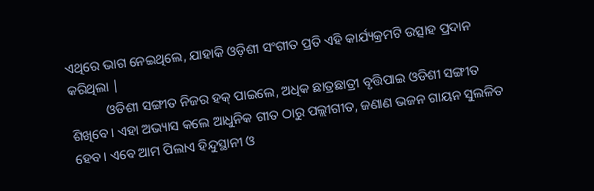ଏଥିରେ ଭାଗ ନେଇଥିଲେ, ଯାହାକି ଓଡ଼ିଶୀ ସଂଗୀତ ପ୍ରତି ଏହି କାର୍ଯ୍ୟକ୍ରମଟି ଉତ୍ସାହ ପ୍ରଦାନ କରିଥିଲା |
           ଓଡିଶୀ ସଙ୍ଗୀତ ନିଜର ହକ୍ ପାଇଲେ, ଅଧିକ ଛାତ୍ରଛାତ୍ରୀ ବୃତ୍ତିପାଇ ଓଡିଶୀ ସଙ୍ଗୀତ ଶିଖିବେ। ଏହା ଅଭ୍ୟାସ କଲେ ଆଧୁନିକ ଗୀତ ଠାରୁ ପଲ୍ଲୀଗୀତ, ଜଣାଣ ଭଜନ ଗାୟନ ସୁଲଳିତ ହେବ। ଏବେ ଆମ ପିଲାଏ ହିନ୍ଦୁସ୍ଥାନୀ ଓ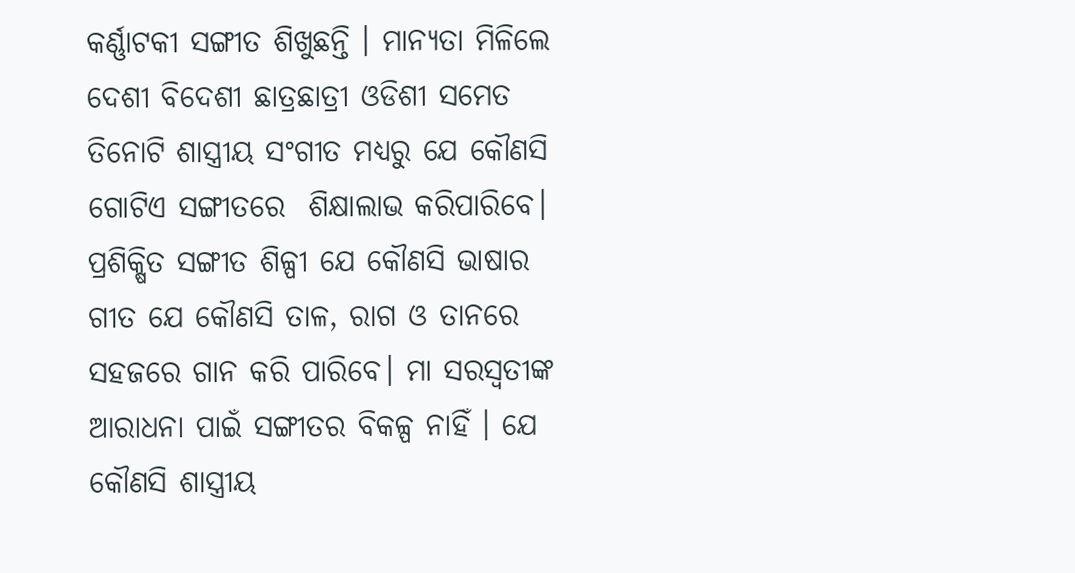କର୍ଣ୍ଣାଟକୀ ସଙ୍ଗୀତ ଶିଖୁଛନ୍ତି । ମାନ୍ୟତା ମିଳିଲେ ଦେଶୀ ବିଦେଶୀ ଛାତ୍ରଛାତ୍ରୀ ଓଡିଶୀ ସମେତ ତିନୋଟି ଶାସ୍ତ୍ରୀୟ ସଂଗୀତ ମଧ୍ୟରୁ ଯେ କୌଣସି ଗୋଟିଏ ସଙ୍ଗୀତରେ  ଶିକ୍ଷାଲାଭ କରିପାରିବେ। ପ୍ରଶିକ୍ଷିତ ସଙ୍ଗୀତ ଶିଳ୍ପୀ ଯେ କୌଣସି ଭାଷାର ଗୀତ ଯେ କୌଣସି ତାଳ, ରାଗ ଓ ତାନରେ ସହଜରେ ଗାନ କରି ପାରିବେ। ମା ସରସ୍ୱତୀଙ୍କ ଆରାଧନା ପାଇଁ ସଙ୍ଗୀତର ବିକଳ୍ପ ନାହିଁ । ଯେ କୌଣସି ଶାସ୍ତ୍ରୀୟ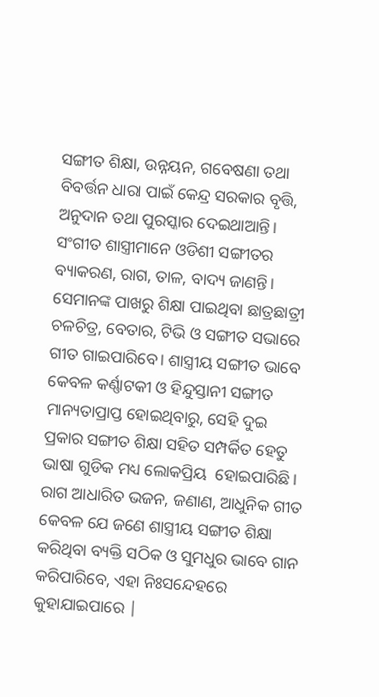ସଙ୍ଗୀତ ଶିକ୍ଷା, ଉନ୍ନୟନ, ଗବେଷଣା ତଥା ବିବର୍ତ୍ତନ ଧାରା ପାଇଁ କେନ୍ଦ୍ର ସରକାର ବୃତ୍ତି, ଅନୁଦାନ ତଥା ପୁରସ୍କାର ଦେଇଥାଆନ୍ତି। ସଂଗୀତ ଶାସ୍ତ୍ରୀମାନେ ଓଡିଶୀ ସଙ୍ଗୀତର ବ୍ୟାକରଣ, ରାଗ, ତାଳ, ବାଦ୍ୟ ଜାଣନ୍ତି। ସେମାନଙ୍କ ପାଖରୁ ଶିକ୍ଷା ପାଇଥିବା ଛାତ୍ରଛାତ୍ରୀ ଚଳଚିତ୍ର, ବେତାର, ଟିଭି ଓ ସଙ୍ଗୀତ ସଭାରେ ଗୀତ ଗାଇପାରିବେ। ଶାସ୍ତ୍ରୀୟ ସଙ୍ଗୀତ ଭାବେ କେବଳ କର୍ଣ୍ଣାଟକୀ ଓ ହିନ୍ଦୁସ୍ତାନୀ ସଙ୍ଗୀତ ମାନ୍ୟତାପ୍ରାପ୍ତ ହୋଇଥିବାରୁ, ସେହି ଦୁଇ ପ୍ରକାର ସଙ୍ଗୀତ ଶିକ୍ଷା ସହିତ ସମ୍ପର୍କିତ ହେତୁ ଭାଷା ଗୁଡିକ ମଧ୍ୟ ଲୋକପ୍ରିୟ  ହୋଇପାରିଛି । ରାଗ ଆଧାରିତ ଭଜନ, ଜଣାଣ, ଆଧୁନିକ ଗୀତ କେବଳ ଯେ ଜଣେ ଶାସ୍ତ୍ରୀୟ ସଙ୍ଗୀତ ଶିକ୍ଷା କରିଥିବା ବ୍ୟକ୍ତି ସଠିକ ଓ ସୁମଧୁର ଭାବେ ଗାନ କରିପାରିବେ, ଏହା ନିଃସନ୍ଦେହରେ କୁହାଯାଇପାରେ |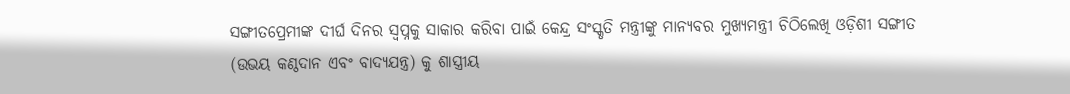ସଙ୍ଗୀତପ୍ରେମୀଙ୍କ ଦୀର୍ଘ ଦିନର ସ୍ୱପ୍ନକୁ ସାକାର କରିବା ପାଇଁ କେନ୍ଦ୍ର ସଂସ୍କୃତି ମନ୍ତ୍ରୀଙ୍କୁ ମାନ୍ୟବର ମୁଖ୍ୟମନ୍ତ୍ରୀ ଚିଠିଲେଖି ଓଡ଼ିଶୀ ସଙ୍ଗୀତ (ଉଭୟ କଣ୍ଠଦାନ ଏବଂ ବାଦ୍ୟଯନ୍ତ୍ର) କୁ ଶାସ୍ତ୍ରୀୟ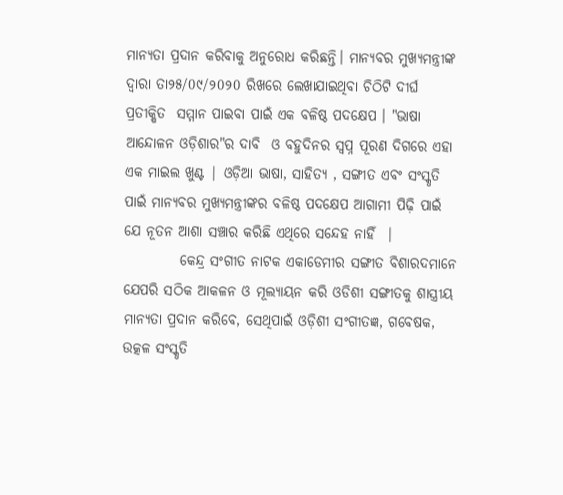ମାନ୍ୟତା ପ୍ରଦାନ କରିବାକୁ ଅନୁରୋଧ କରିଛନ୍ତି। ମାନ୍ୟବର ମୁଖ୍ୟମନ୍ତ୍ରୀଙ୍କ ଦ୍ୱାରା ତା୨୫/0୯/୨0୨0 ରିଖରେ ଲେଖାଯାଇଥିବା ଚିଠିଟି ଦୀର୍ଘ ପ୍ରତୀକ୍ଷିତ  ସମ୍ମାନ ପାଇବା ପାଇଁ ଏକ ବଳିଷ୍ଠ ପଦକ୍ଷେପ । "ଭାଷା ଆନ୍ଦୋଳନ ଓଡ଼ିଶାର"ର ଦାବି  ଓ ବହୁଦିନର ସ୍ୱପ୍ନ ପୂରଣ ଦିଗରେ ଏହା ଏକ ମାଇଲ ଖୁଣ୍ଟ | ଓଡ଼ିଆ ଭାଷା, ସାହିତ୍ୟ , ସଙ୍ଗୀତ ଏବଂ ସଂସ୍କୃତି ପାଇଁ ମାନ୍ୟବର ମୁଖ୍ୟମନ୍ତ୍ରୀଙ୍କର ବଳିଷ୍ଠ ପଦକ୍ଷେପ ଆଗାମୀ ପିଢ଼ି ପାଇଁ ଯେ ନୂତନ ଆଶା ସଞ୍ଚାର କରିଛି ଏଥିରେ ସନ୍ଦେହ ନାହିଁ  |
          କେନ୍ଦ୍ର ସଂଗୀତ ନାଟକ ଏକାଡେମୀର ସଙ୍ଗୀତ ବିଶାରଦମାନେ ଯେପରି ସଠିକ ଆକଳନ ଓ ମୂଲ୍ୟାୟନ କରି ଓଡିଶୀ ସଙ୍ଗୀତକୁ ଶାସ୍ତ୍ରୀୟ ମାନ୍ୟତା ପ୍ରଦାନ କରିବେ, ସେଥିପାଇଁ ଓଡ଼ିଶୀ ସଂଗୀତଜ୍ଞ, ଗବେଷକ, ଉତ୍କଳ ସଂସ୍କୃତି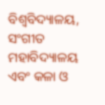ବିଶ୍ୱବିଦ୍ୟାଳୟ, ସଂଗୀତ ମହାବିଦ୍ୟାଳୟ ଏବଂ କଳା ଓ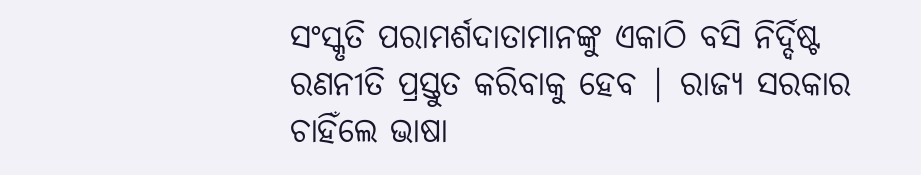ସଂସ୍କୃତି ପରାମର୍ଶଦାତାମାନଙ୍କୁ ଏକାଠି ବସି ନିର୍ଦ୍ଦିଷ୍ଟ ରଣନୀତି ପ୍ରସ୍ତୁତ କରିବାକୁ ହେବ | ରାଜ୍ୟ ସରକାର ଚାହିଁଲେ ଭାଷା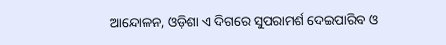ଆନ୍ଦୋଳନ, ଓଡ଼ିଶା ଏ ଦିଗରେ ସୁପରାମର୍ଶ ଦେଇପାରିବ ଓ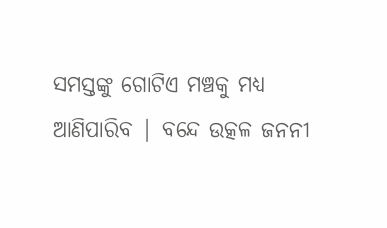ସମସ୍ତଙ୍କୁ ଗୋଟିଏ ମଞ୍ଚକୁ ମଧ୍ୟ ଆଣିପାରିବ | ବନ୍ଦେ ଉତ୍କଳ ଜନନୀ